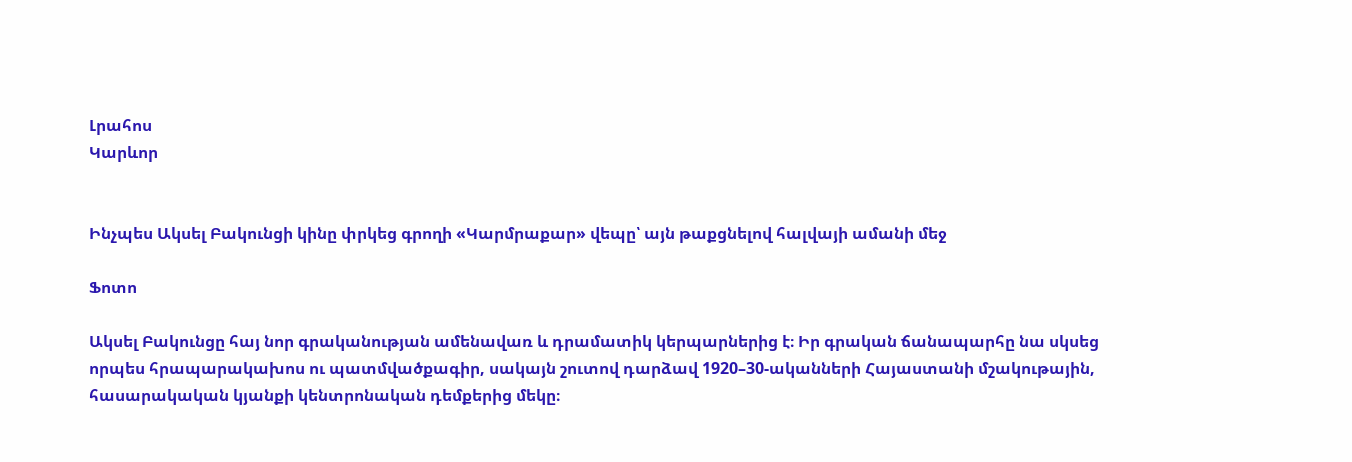Լրահոս
Կարևոր


Ինչպես Ակսել Բակունցի կինը փրկեց գրողի «Կարմրաքար» վեպը՝ այն թաքցնելով հալվայի ամանի մեջ

Ֆոտո

Ակսել Բակունցը հայ նոր գրականության ամենավառ և դրամատիկ կերպարներից է։ Իր գրական ճանապարհը նա սկսեց որպես հրապարակախոս ու պատմվածքագիր, սակայն շուտով դարձավ 1920–30-ականների Հայաստանի մշակութային, հասարակական կյանքի կենտրոնական դեմքերից մեկը։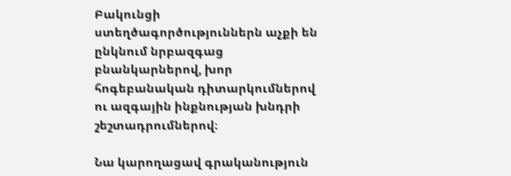Բակունցի ստեղծագործություններն աչքի են ընկնում նրբազգաց բնանկարներով, խոր հոգեբանական դիտարկումներով ու ազգային ինքնության խնդրի շեշտադրումներով։

Նա կարողացավ գրականություն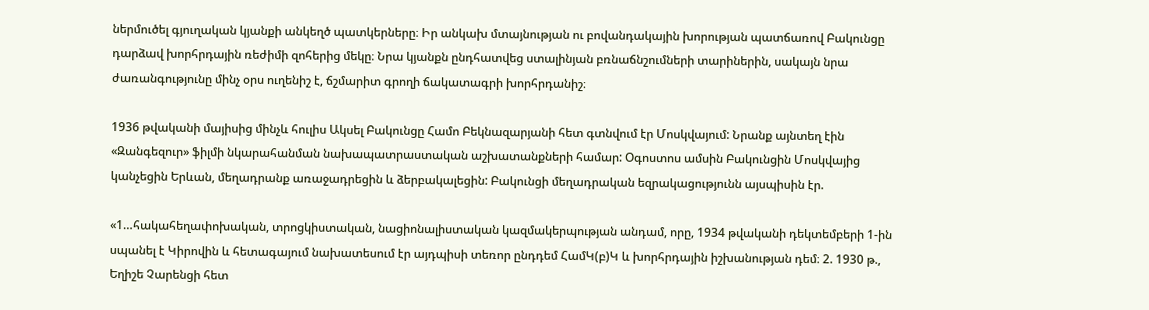ներմուծել գյուղական կյանքի անկեղծ պատկերները։ Իր անկախ մտայնության ու բովանդակային խորության պատճառով Բակունցը դարձավ խորհրդային ռեժիմի զոհերից մեկը։ Նրա կյանքն ընդհատվեց ստալինյան բռնաճնշումների տարիներին, սակայն նրա ժառանգությունը մինչ օրս ուղենիշ է, ճշմարիտ գրողի ճակատագրի խորհրդանիշ։

1936 թվականի մայիսից մինչև հուլիս Ակսել Բակունցը Համո Բեկնազարյանի հետ գտնվում էր Մոսկվայում: Նրանք այնտեղ էին «Զանգեզուր» ֆիլմի նկարահանման նախապատրաստական աշխատանքների համար: Օգոստոս ամսին Բակունցին Մոսկվայից կանչեցին Երևան, մեղադրանք առաջադրեցին և ձերբակալեցին: Բակունցի մեղադրական եզրակացությունն այսպիսին էր.

«1…հակահեղափոխական, տրոցկիստական, նացիոնալիստական կազմակերպության անդամ, որը, 1934 թվականի դեկտեմբերի 1-ին սպանել է Կիրովին և հետագայում նախատեսում էր այդպիսի տեռոր ընդդեմ ՀամԿ(բ)Կ և խորհրդային իշխանության դեմ։ 2. 1930 թ., Եղիշե Չարենցի հետ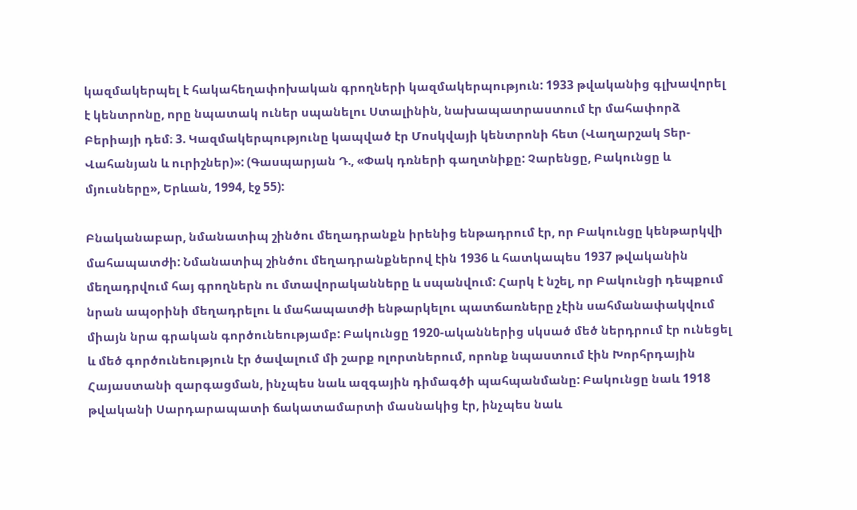կազմակերպել է հակահեղափոխական գրողների կազմակերպություն: 1933 թվականից գլխավորել է կենտրոնը, որը նպատակ ուներ սպանելու Ստալինին, նախապատրաստում էր մահափորձ Բերիայի դեմ։ 3. Կազմակերպությունը կապված էր Մոսկվայի կենտրոնի հետ (Վաղարշակ Տեր-Վահանյան և ուրիշներ)»: (Գասպարյան Դ., «Փակ դռների գաղտնիքը: Չարենցը, Բակունցը և մյուսները», Երևան, 1994, էջ 55):

Բնականաբար, նմանատիպ շինծու մեղադրանքն իրենից ենթադրում էր, որ Բակունցը կենթարկվի մահապատժի: Նմանատիպ շինծու մեղադրանքներով էին 1936 և հատկապես 1937 թվականին մեղադրվում հայ գրողներն ու մտավորականները և սպանվում: Հարկ է նշել, որ Բակունցի դեպքում նրան ապօրինի մեղադրելու և մահապատժի ենթարկելու պատճառները չէին սահմանափակվում միայն նրա գրական գործունեությամբ: Բակունցը 1920-ականներից սկսած մեծ ներդրում էր ունեցել և մեծ գործունեություն էր ծավալում մի շարք ոլորտներում, որոնք նպաստում էին Խորհրդային Հայաստանի զարգացման, ինչպես նաև ազգային դիմագծի պահպանմանը: Բակունցը նաև 1918 թվականի Սարդարապատի ճակատամարտի մասնակից էր, ինչպես նաև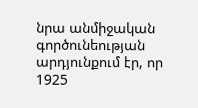նրա անմիջական գործունեության արդյունքում էր, որ 1925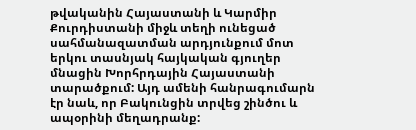թվականին Հայաստանի և Կարմիր Քուրդիստանի միջև տեղի ունեցած սահմանազատման արդյունքում մոտ երկու տասնյակ հայկական գյուղեր մնացին Խորհրդային Հայաստանի տարածքում: Այդ ամենի հանրագումարն էր նաև, որ Բակունցին տրվեց շինծու և ապօրինի մեղադրանք: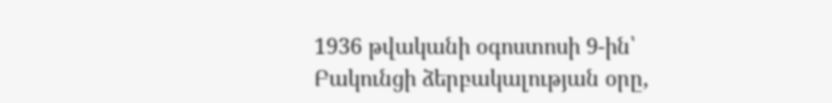1936 թվականի օգոստոսի 9-ին՝ Բակունցի ձերբակալության օրը,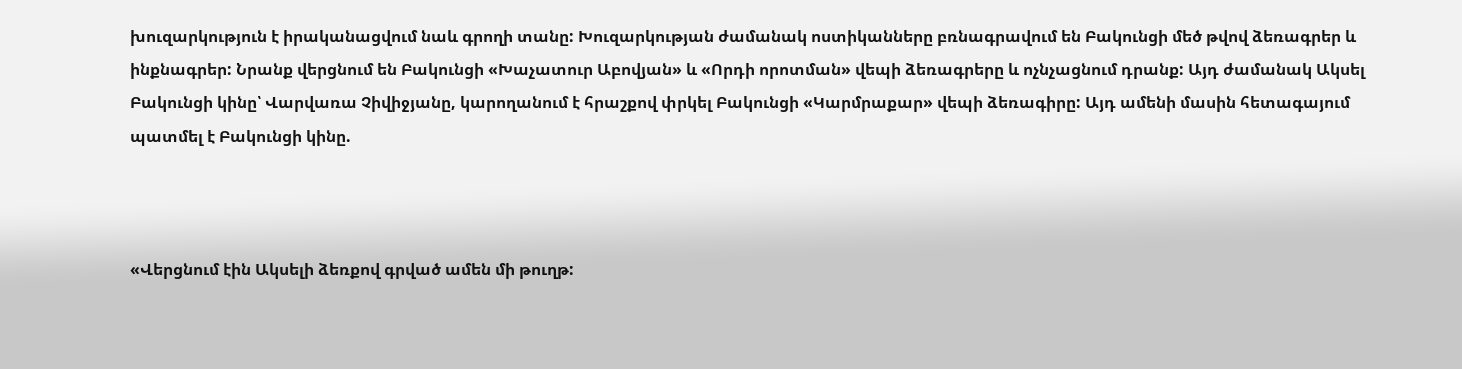խուզարկություն է իրականացվում նաև գրողի տանը: Խուզարկության ժամանակ ոստիկանները բռնագրավում են Բակունցի մեծ թվով ձեռագրեր և ինքնագրեր: Նրանք վերցնում են Բակունցի «Խաչատուր Աբովյան» և «Որդի որոտման» վեպի ձեռագրերը և ոչնչացնում դրանք: Այդ ժամանակ Ակսել Բակունցի կինը՝ Վարվառա Չիվիջյանը, կարողանում է հրաշքով փրկել Բակունցի «Կարմրաքար» վեպի ձեռագիրը: Այդ ամենի մասին հետագայում պատմել է Բակունցի կինը.



«Վերցնում էին Ակսելի ձեռքով գրված ամեն մի թուղթ: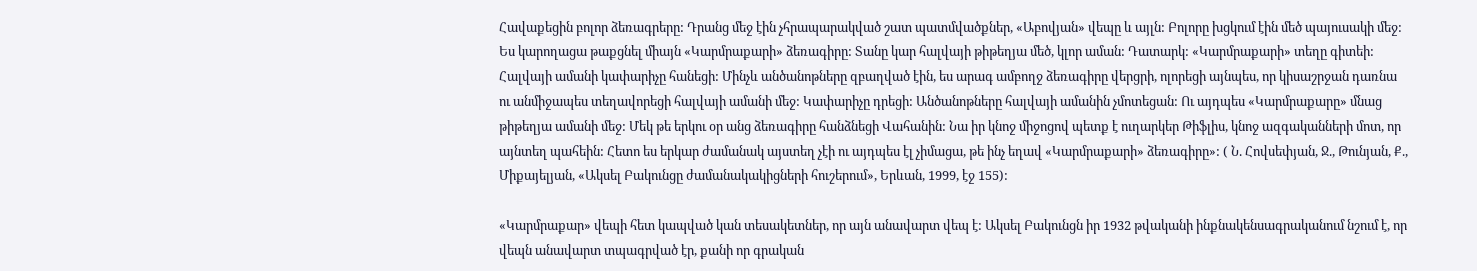Հավաքեցին բոլոր ձեռագրերը: Դրանց մեջ էին չհրապարակված շատ պատմվածքներ, «Աբովյան» վեպը և այլն: Բոլորը խցկում էին մեծ պայուսակի մեջ: Ես կարողացա թաքցնել միայն «Կարմրաքարի» ձեռագիրը: Տանը կար հալվայի թիթեղյա մեծ, կլոր աման: Դատարկ: «Կարմրաքարի» տեղը գիտեի: Հալվայի ամանի կափարիչը հանեցի: Մինչև անծանոթները զբաղված էին, ես արագ ամբողջ ձեռագիրը վերցրի, ոլորեցի այնպես, որ կիսաշրջան դառնա ու անմիջապես տեղավորեցի հալվայի ամանի մեջ: Կափարիչը դրեցի: Անծանոթները հալվայի ամանին չմոտեցան: Ու այդպես «Կարմրաքարը» մնաց թիթեղյա ամանի մեջ: Մեկ թե երկու օր անց ձեռագիրը հանձնեցի Վահանին: Նա իր կնոջ միջոցով պետք է ուղարկեր Թիֆլիս, կնոջ ազգականների մոտ, որ այնտեղ պահեին: Հետո ես երկար ժամանակ այստեղ չէի ու այդպես էլ չիմացա, թե ինչ եղավ «Կարմրաքարի» ձեռագիրը»: ( Ն. Հովսեփյան, Ջ., Թունյան, Ք., Միքայելյան, «Ակսել Բակունցը ժամանակակիցների հուշերում», Երևան, 1999, էջ 155):

«Կարմրաքար» վեպի հետ կապված կան տեսակետներ, որ այն անավարտ վեպ է: Ակսել Բակունցն իր 1932 թվականի ինքնակենսագրականում նշում է, որ վեպն անավարտ տպագրված էր, քանի որ գրական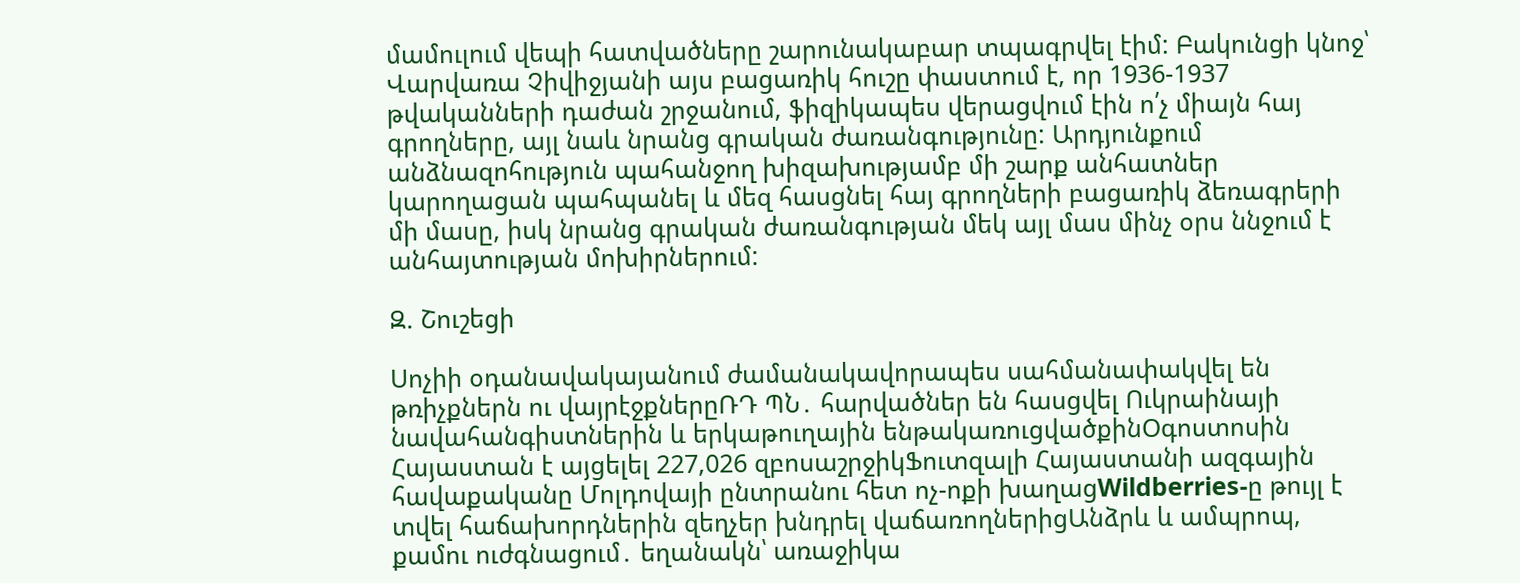մամուլում վեպի հատվածները շարունակաբար տպագրվել էիմ: Բակունցի կնոջ՝ Վարվառա Չիվիջյանի այս բացառիկ հուշը փաստում է, որ 1936-1937 թվականների դաժան շրջանում, ֆիզիկապես վերացվում էին ո՛չ միայն հայ գրողները, այլ նաև նրանց գրական ժառանգությունը: Արդյունքում անձնազոհություն պահանջող խիզախությամբ մի շարք անհատներ կարողացան պահպանել և մեզ հասցնել հայ գրողների բացառիկ ձեռագրերի մի մասը, իսկ նրանց գրական ժառանգության մեկ այլ մաս մինչ օրս ննջում է անհայտության մոխիրներում:

Զ. Շուշեցի

Սոչիի օդանավակայանում ժամանակավորապես սահմանափակվել են թռիչքներն ու վայրէջքներըՌԴ ՊՆ․ հարվածներ են հասցվել Ուկրաինայի նավահանգիստներին և երկաթուղային ենթակառուցվածքինՕգոստոսին Հայաստան է այցելել 227,026 զբոսաշրջիկՖուտզալի Հայաստանի ազգային հավաքականը Մոլդովայի ընտրանու հետ ոչ-ոքի խաղացWildberries-ը թույլ է տվել հաճախորդներին զեղչեր խնդրել վաճառողներիցԱնձրև և ամպրոպ, քամու ուժգնացում․ եղանակն՝ առաջիկա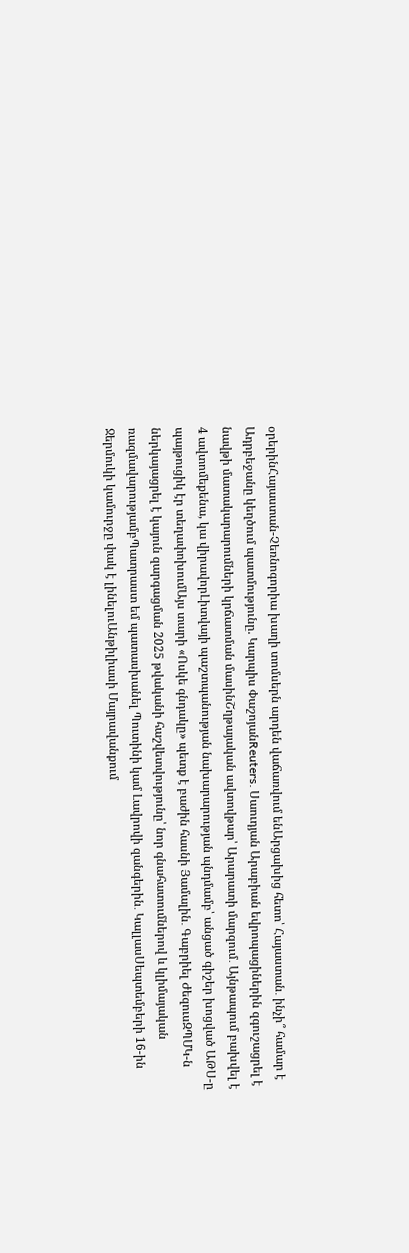օրերինՀայաստան-Չեռնոգորիա խաղի տոմսերն արդեն վաճառվում ենԱրցախից հետո՝ Հայաստան․ ինչի՞ համար է Ադրբեջանը կեղծում պատմությունը. Կարպիս ՓաշոյանReuters․ Սաուդյան Արաբիան եվրոպացիներին զգուշացրել է նավթի մատակարարումների կրճատման մասինՇղթայական ավտովթար՝ Արարատի մարզում․ Այնթապում բախվել է 4 ավտոմեքենա, կա վիրավորԼիտվայի պաշտպանության նախարարության պնդմամբ՝ անցած գիշեր խոցված ԱԹՍ-ը պայթուցիկ էր տեղափոխումԱյս տարի «Ոսկե գնդակը» պետք է բաժին հասնի Յամալին․ Գաբրիել ԺեզուսԶՊՄԿ-ն ներկայացրել է կայուն զարգացման 2025 թվականի հաշվետվությունը՝ նոր գնահատումներով և կլիմայական ռազմավարությամբՊատրաստ եմ պատասխանել Պուտինի կամ Լավրովի զանգերին․ ԿալլասՍեպտեմբերի 16-ին Ջերմուկի կամուրջը փակ է լինելուԱնթիլիասի Մայրավանքում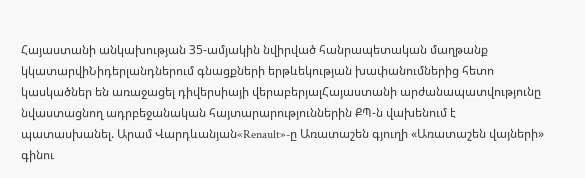Հայաստանի անկախության 35-ամյակին նվիրված հանրապետական մաղթանք կկատարվիՆիդերլանդներում գնացքների երթևեկության խափանումներից հետո կասկածներ են առաջացել դիվերսիայի վերաբերյալՀայաստանի արժանապատվությունը նվաստացնող ադրբեջանական հայտարարություններին ՔՊ-ն վախենում է պատասխանել. Արամ Վարդևանյան«Renault»-ը Առատաշեն գյուղի «Առատաշեն վայների» գինու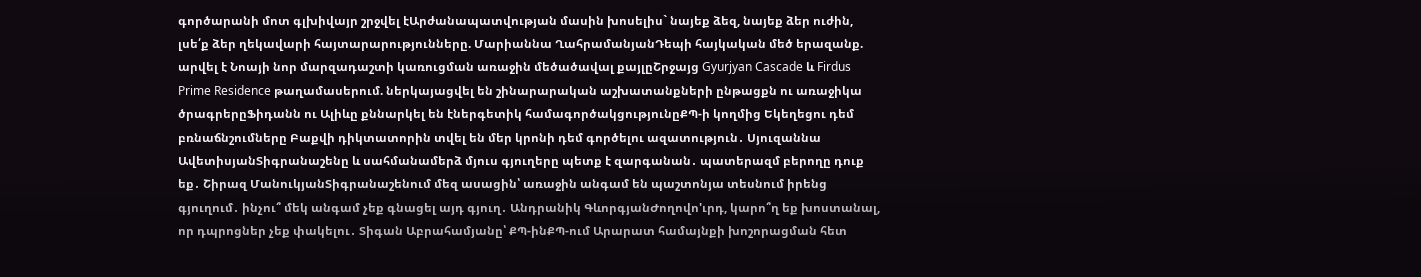գործարանի մոտ գլխիվայր շրջվել էԱրժանապատվության մասին խոսելիս` նայեք ձեզ, նայեք ձեր ուժին, լսե՛ք ձեր ղեկավարի հայտարարությունները. Մարիաննա ՂահրամանյանԴեպի հայկական մեծ երազանք. արվել է Նոայի նոր մարզադաշտի կառուցման առաջին մեծածավալ քայլըՇրջայց Gyurjyan Cascade և Firdus Prime Residence թաղամասերում. ներկայացվել են շինարարական աշխատանքների ընթացքն ու առաջիկա ծրագրերըՖիդանն ու Ալիևը քննարկել են էներգետիկ համագործակցությունըՔՊ-ի կողմից Եկեղեցու դեմ բռնաճնշումները Բաքվի դիկտատորին տվել են մեր կրոնի դեմ գործելու ազատություն․ Սյուզաննա ԱվետիսյանՏիգրանաշենը և սահմանամերձ մյուս գյուղերը պետք է զարգանան․ պատերազմ բերողը դուք եք․ Շիրազ ՄանուկյանՏիգրանաշենում մեզ ասացին՝ առաջին անգամ են պաշտոնյա տեսնում իրենց գյուղում․ ինչու՞ մեկ անգամ չեք գնացել այդ գյուղ․ Անդրանիկ ԳևորգյանԺողովո'ւրդ, կարո՞ղ եք խոստանալ, որ դպրոցներ չեք փակելու․ Տիգան Աբրահամյանը՝ ՔՊ-ինՔՊ-ում Արարատ համայնքի խոշորացման հետ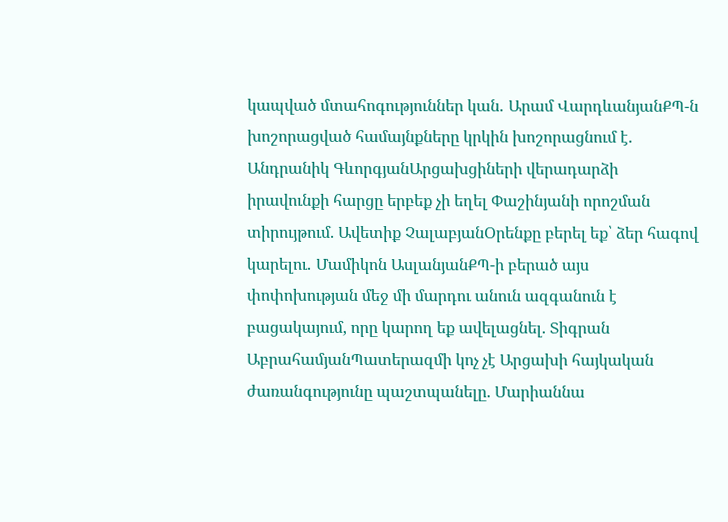կապված մտահոգություններ կան․ Արամ ՎարդևանյանՔՊ-ն խոշորացված համայնքները կրկին խոշորացնում է․ Անդրանիկ ԳևորգյանԱրցախցիների վերադարձի իրավունքի հարցը երբեք չի եղել Փաշինյանի որոշման տիրույթում. Ավետիք ՉալաբյանՕրենքը բերել եք՝ ձեր հագով կարելու․ Մամիկոն ԱսլանյանՔՊ-ի բերած այս փոփոխության մեջ մի մարդու անուն ազգանուն է բացակայում, որը կարող եք ավելացնել. Տիգրան ԱբրահամյանՊատերազմի կոչ չէ Արցախի հայկական ժառանգությունը պաշտպանելը. Մարիաննա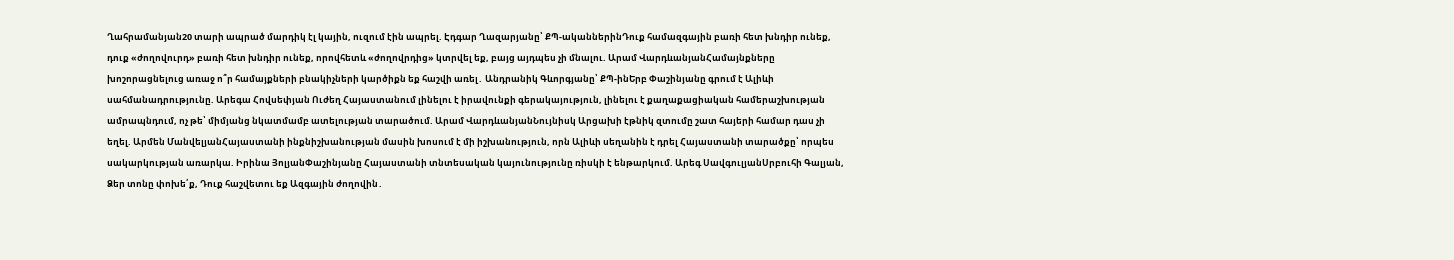Ղահրամանյան20 տարի ապրած մարդիկ էլ կային, ուզում էին ապրել. Էդգար Ղազարյանը՝ ՔՊ-ականներինԴուք համազգային բառի հետ խնդիր ունեք, դուք «ժողովուրդ» բառի հետ խնդիր ունեք, որովհետև «ժողովրդից» կտրվել եք, բայց այդպես չի մնալու. Արամ ՎարդևանյանՀամայնքները խոշորացնելուց առաջ ո՞ր համայքների բնակիչների կարծիքն եք հաշվի առել․ Անդրանիկ Գևորգյանը՝ ՔՊ-ինԵրբ Փաշինյանը գրում է Ալիևի սահմանադրությունը. Արեգա Հովսեփյան Ուժեղ Հայաստանում լինելու է իրավունքի գերակայություն, լինելու է քաղաքացիական համերաշխության ամրապնդում, ոչ թե՝ միմյանց նկատմամբ ատելության տարածում. Արամ ՎարդևանյանՆույնիսկ Արցախի էթնիկ զտումը շատ հայերի համար դաս չի եղել. Արմեն ՄանվելյանՀայաստանի ինքնիշխանության մասին խոսում է մի իշխանություն, որն Ալիևի սեղանին է դրել Հայաստանի տարածքը՝ որպես սակարկության առարկա. Իրինա ՅոլյանՓաշինյանը Հայաստանի տնտեսական կայունությունը ռիսկի է ենթարկում. Արեգ ՍավգուլյանՍրբուհի Գալյան, Ձեր տոնը փոխե՛ք, Դուք հաշվետու եք Ազգային ժողովին․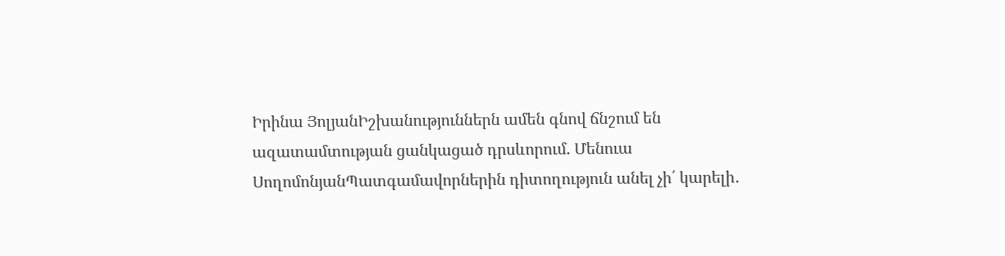Իրինա ՅոլյանԻշխանություններն ամեն գնով ճնշում են ազատամտության ցանկացած դրսևորում. Մենուա ՍողոմոնյանՊատգամավորներին դիտողություն անել չի՛ կարելի․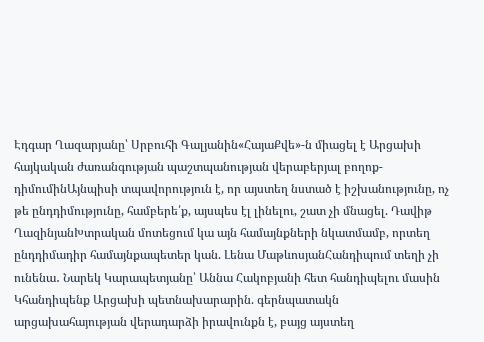Էդգար Ղազարյանը՝ Սրբուհի Գալյանին«ՀայաՔվե»-ն միացել է Արցախի հայկական ժառանգության պաշտպանության վերաբերյալ բողոք-դիմումինԱյնպիսի տպավորություն է, որ այստեղ նստած է իշխանությունը, ոչ թե ընդդիմությունը, համբերե՛ք, այսպես էլ լինելու, շատ չի մնացել. Դավիթ ՂազինյանԽտրական մոտեցում կա այն համայնքների նկատմամբ, որտեղ ընդդիմադիր համայնքապետեր կան. Լենա ՄաթևոսյանՀանդիպում տեղի չի ունենա․ Նարեկ Կարապետյանը՝ Աննա Հակոբյանի հետ հանդիպելու մասին Կհանդիպենք Արցախի պետնախարարին. գերնպատակն արցախահայության վերադարձի իրավունքն է, բայց այստեղ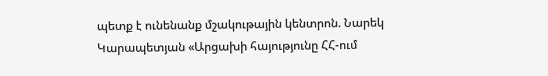պետք է ունենանք մշակութային կենտրոն. Նարեկ Կարապետյան «Արցախի հայությունը ՀՀ-ում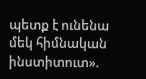պետք է ունենա մեկ հիմնական ինստիտուտ».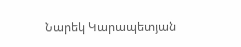Նարեկ Կարապետյան